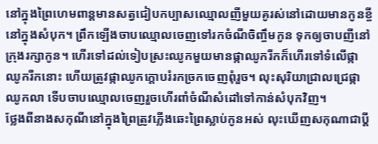នៅក្នុងព្រៃហេមពាន្តមានសត្វជៀបកប្បាសឈ្មោលញីមួយគូរស់នៅដោយមានកូនខ្ចីនៅក្នុងសំបុក។ ព្រឹកឡើងចាបឈ្មោលចេញទៅរកចំណីចិញ្ចឹមកូន ទុកឲ្យចាបញីនៅក្រុងរក្សាកូន។ ហើរទៅដល់ទៀបស្រះឈូកមួយមានផ្កាឈូករីកក៏ហើរទៅទំលើផ្កាឈូករីកនោះ ហើយត្រូវផ្កាឈូកក្តោបរំរកច្រកចេញពុំរួច។ លុះសុរិយាជ្រាលជ្រេផ្កាឈូកលា ទើបចាបឈ្មោលចេញរួចហើរពាំចំណីសំដៅទៅកាន់សំបុកវិញ។
ថ្លែងពីនាងសកុណីនៅក្នុងព្រៃត្រូវភ្លើងឆេះព្រៃស្លាប់កូនអស់ លុះឃើញសកុណាជាប្តី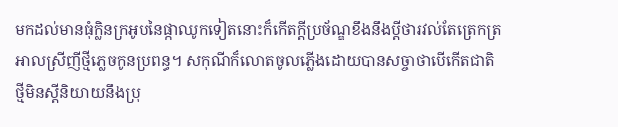មកដល់មានធុំក្លិនក្រអូបនៃផ្កាឈូកទៀតនោះក៏កើតក្តីប្រច័ណ្ឌខឹងនឹងប្តីថារវល់តែត្រេកត្រអាលស្រីញីថ្មីភ្លេចកូនប្រពន្ធ។ សកុណីក៏លោតចូលភ្លើងដោយបានសច្ចាថាបើកើតជាតិថ្មីមិនស្តីនិយាយនឹងប្រុ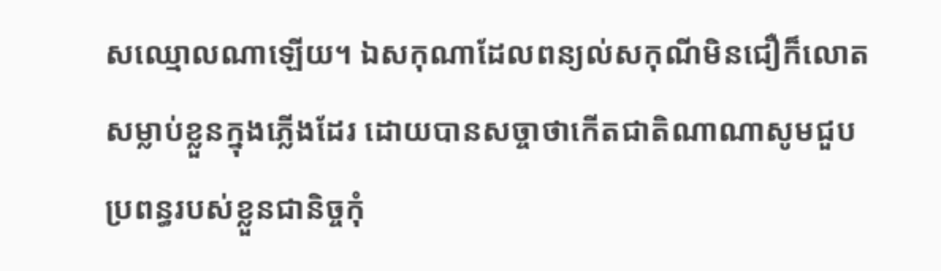សឈ្មោលណាឡើយ។ ឯសកុណាដែលពន្យល់សកុណីមិនជឿក៏លោតសម្លាប់ខ្លួនក្នុងភ្លើងដែរ ដោយបានសច្ចាថាកើតជាតិណាណាសូមជួបប្រពន្ធរបស់ខ្លួនជានិច្ចកុំ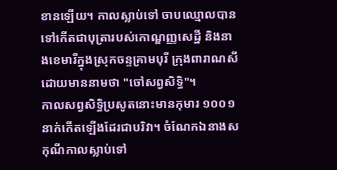ខានឡើយ។ កាលស្លាប់ទៅ ចាបឈ្មោលបានទៅកើតជាបុត្រារបស់កោណ្ឌញ្ញសេដ្ឋី និងនាងខេមារីក្នុងស្រុកចន្ទគ្រាមបុរី ក្រុងពារាណសី ដោយមាននាមថា "ចៅសព្វសិទ្ធិ"។
កាលសព្វសិទ្ធិប្រសូតនោះមានកុមារ ១០០១នាក់កើតឡើងដែរជាបរិវា។ ចំណែកឯនាងសកុណីកាលស្លាប់ទៅ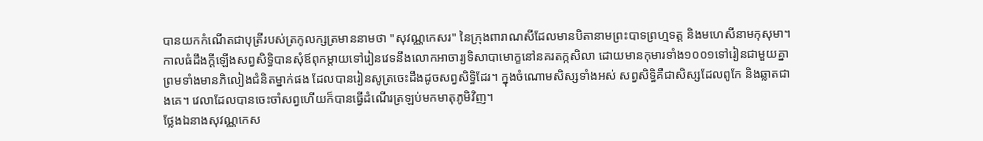បានយកកំណើតជាបុត្រីរបស់ត្រកូលក្សត្រមាននាមថា "សុវណ្ណកេសរ" នៃក្រុងពារាណសីដែលមានបិតានាមព្រះបាទព្រហ្មទត្ត និងមហេសីនាមកុសុមា។
កាលធំដឹងក្តីឡើងសព្វសិទ្ធិបានសុំឪពុកម្តាយទៅរៀនវេទនឹងលោកអាចារ្យទិសាបាមោក្ខនៅនគរតក្កសិលា ដោយមានកុមារទាំង១០០១ទៅរៀនជាមួយគ្នា ព្រមទាំងមានភិលៀងជំនិតម្នាក់ផង ដែលបានរៀនសូត្រចេះដឹងដូចសព្វសិទ្ធិដែរ។ ក្នុងចំណោមសិស្សទាំងអស់ សព្វសិទ្ធិគឺជាសិស្សដែលពូកែ និងឆ្លាតជាងគេ។ វេលាដែលបានចេះចាំសព្វហើយក៏បានធ្វើដំណើរត្រឡប់មកមាតុភូមិវិញ។
ថ្លែងឯនាងសុវណ្ណកេស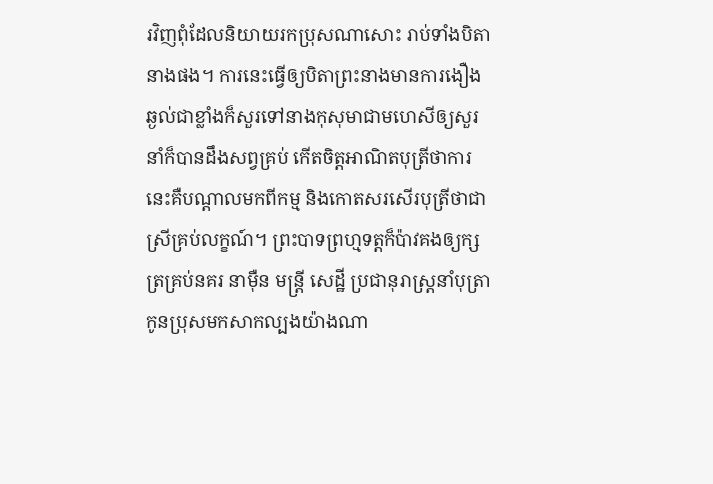រវិញពុំដែលនិយាយរកប្រុសណាសោះ រាប់ទាំងបិតានាងផង។ ការនេះធ្វើឲ្យបិតាព្រះនាងមានការងឿងឆ្ងល់ជាខ្លាំងក៏សួរទៅនាងកុសុមាជាមហេសីឲ្យសួរនាំក៏បានដឹងសព្វគ្រប់ កើតចិត្តអាណិតបុត្រីថាការនេះគឺបណ្តាលមកពីកម្ម និងកោតសរសើរបុត្រីថាជាស្រីគ្រប់លក្ខណ៍។ ព្រះបាទព្រហ្មទត្តក៏ប៉ាវគងឲ្យក្សត្រគ្រប់នគរ នាម៉ឺន មន្ត្រី សេដ្ឋី ប្រជានុរាស្ត្រនាំបុត្រា កូនប្រុសមកសាកល្បងយ៉ាងណា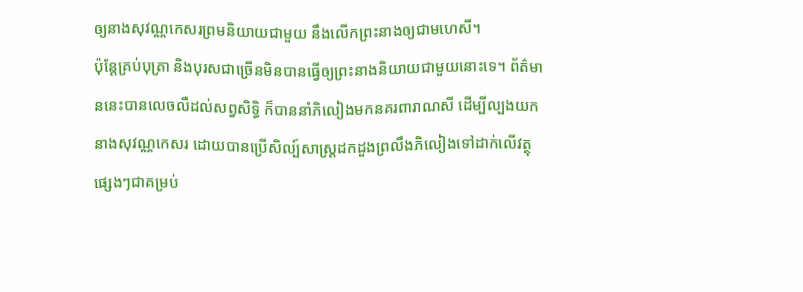ឲ្យនាងសុវណ្ណកេសរព្រមនិយាយជាមួយ នឹងលើកព្រះនាងឲ្យជាមហេសី។
ប៉ុន្តែគ្រប់បុត្រា និងបុរសជាច្រើនមិនបានធ្វើឲ្យព្រះនាងនិយាយជាមួយនោះទេ។ ព័ត៌មាននេះបានលេចលឺដល់សព្វសិទ្ធិ ក៏បាននាំភិលៀងមកនគរពារាណសី ដើម្បីល្បងយកនាងសុវណ្ណកេសរ ដោយបានប្រើសិល្ប៍សាស្ត្រដកដួងព្រលឹងភិលៀងទៅដាក់លើវត្ថុផ្សេងៗជាគម្រប់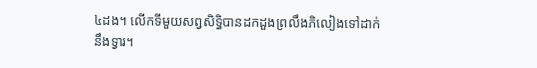៤ដង។ លើកទីមួយសព្វសិទ្ធិបានដកដួងព្រលឹងភិលៀងទៅដាក់នឹងទ្វារ។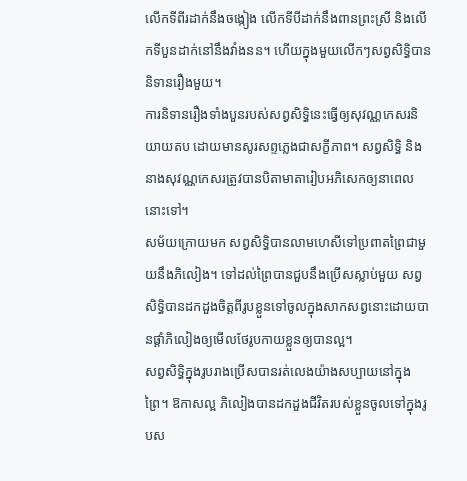លើកទីពីរដាក់នឹងចង្កៀង លើកទីបីដាក់នឹងពានព្រះស្រី និងលើកទីបួនដាក់នៅនឹងវាំងនន។ ហើយក្នុងមួយលើកៗសព្វសិទ្ធិបាននិទានរឿងមួយ។
ការនិទានរឿងទាំងបួនរបស់សព្វសិទ្ធិនេះធ្វើឲ្យសុវណ្ណកេសរនិយាយតប ដោយមានសូរសព្ទភ្លេងជាសក្ខីភាព។ សព្វសិទ្ធិ និងនាងសុវណ្ណកេសរត្រូវបានបិតាមាតារៀបអភិសេកឲ្យនាពេលនោះទៅ។
សម័យក្រោយមក សព្វសិទ្ធិបានលាមហេសីទៅប្រពាតព្រៃជាមួយនឹងភិលៀង។ ទៅដល់ព្រៃបានជួបនឹងប្រើសស្លាប់មួយ សព្វសិទ្ធិបានដកដួងចិត្តពីរូបខ្លួនទៅចូលក្នុងសាកសព្វនោះដោយបានផ្តាំភិលៀងឲ្យមើលថែរូបកាយខ្លួនឲ្យបានល្អ។
សព្វសិទ្ធិក្នុងរូបរាងប្រើសបានរត់លេងយ៉ាងសប្បាយនៅក្នុងព្រៃ។ ឱកាសល្អ ភិលៀងបានដកដួងជីវិតរបស់ខ្លួនចូលទៅក្នុងរូបស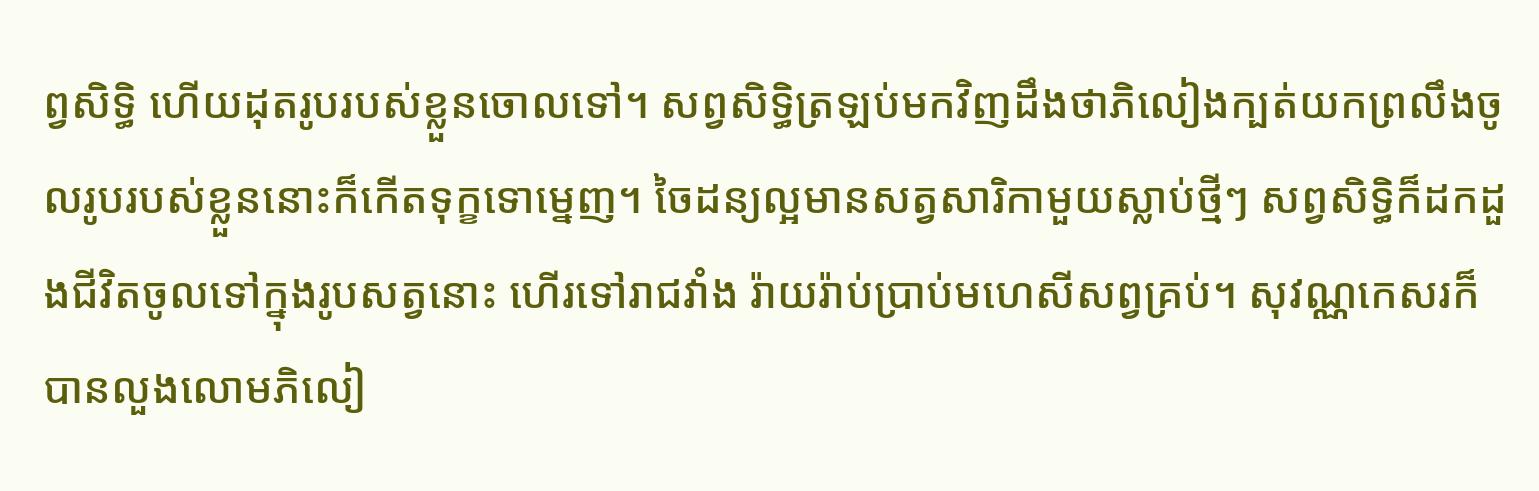ព្វសិទ្ធិ ហើយដុតរូបរបស់ខ្លួនចោលទៅ។ សព្វសិទ្ធិត្រឡប់មកវិញដឹងថាភិលៀងក្បត់យកព្រលឹងចូលរូបរបស់ខ្លួននោះក៏កើតទុក្ខទោម្នេញ។ ចៃដន្យល្អមានសត្វសារិកាមួយស្លាប់ថ្មីៗ សព្វសិទ្ធិក៏ដកដួងជីវិតចូលទៅក្នុងរូបសត្វនោះ ហើរទៅរាជវាំង រ៉ាយរ៉ាប់ប្រាប់មហេសីសព្វគ្រប់។ សុវណ្ណកេសរក៏បានលួងលោមភិលៀ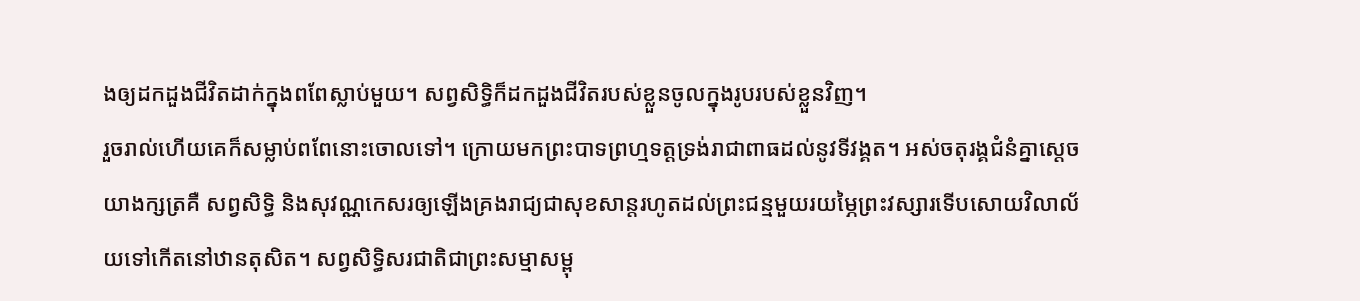ងឲ្យដកដួងជីវិតដាក់ក្នុងពពែស្លាប់មួយ។ សព្វសិទ្ធិក៏ដកដួងជីវិតរបស់ខ្លួនចូលក្នុងរូបរបស់ខ្លួនវិញ។
រួចរាល់ហើយគេក៏សម្លាប់ពពែនោះចោលទៅ។ ក្រោយមកព្រះបាទព្រហ្មទត្តទ្រង់រាជាពាធដល់នូវទីវង្គត។ អស់ចតុរង្គជំនំគ្នាសេ្តចយាងក្សត្រគឺ សព្វសិទ្ធិ និងសុវណ្ណកេសរឲ្យឡើងគ្រងរាជ្យជាសុខសាន្តរហូតដល់ព្រះជន្មមួយរយម្ភៃព្រះវស្សារទើបសោយវិលាល័យទៅកើតនៅឋានតុសិត។ សព្វសិទ្ធិសរជាតិជាព្រះសម្មាសម្ពុ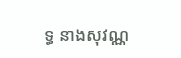ទ្ធ នាងសុវណ្ណ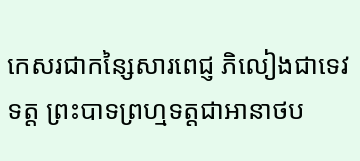កេសរជាកន្សៃសារពេជ្ញ ភិលៀងជាទេវទត្ត ព្រះបាទព្រហ្មទត្តជាអានាថប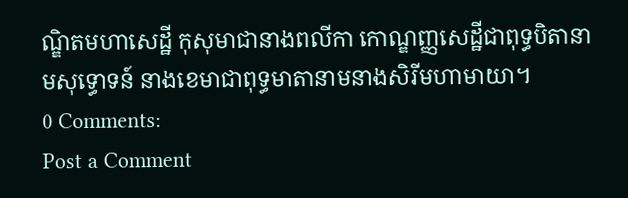ណ្ឌិតមហាសេដ្ឋី កុសុមាជានាងពលីកា កោណ្ឌញ្ញសេដ្ឋីជាពុទ្ធបិតានាមសុទ្ធោទន៍ នាងខេមាជាពុទ្ធមាតានាមនាងសិរីមហាមាយា។
0 Comments:
Post a Comment